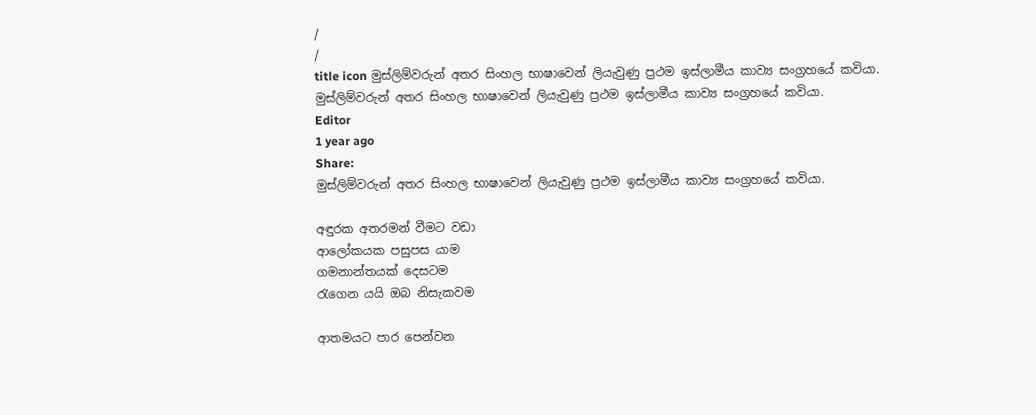/
/
title icon මුස්ලිම්වරුන් අතර සිංහල භාෂාවෙන් ලියැවුණු ප්‍රථම ඉස්ලාමීය කාව්‍ය සංග්‍රහයේ කවියා.
මුස්ලිම්වරුන් අතර සිංහල භාෂාවෙන් ලියැවුණු ප්‍රථම ඉස්ලාමීය කාව්‍ය සංග්‍රහයේ කවියා.
Editor
1 year ago
Share:
මුස්ලිම්වරුන් අතර සිංහල භාෂාවෙන් ලියැවුණු ප්‍රථම ඉස්ලාමීය කාව්‍ය සංග්‍රහයේ කවියා.

අඳුරක අතරමන් වීමට වඩා
ආලෝකයක පසුපස යාම
ගමනාන්තයක් දෙසටම
රැගෙන යයි ඔබ නිසැකවම

ආතමයට පාර පෙන්වන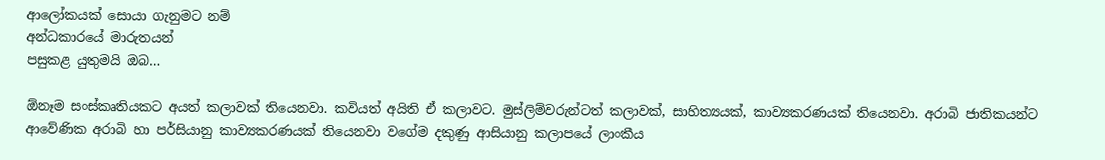ආලෝකයක් සොයා ගැනුමට නම්
අන්ධකාරයේ මාරුතයන්
පසුකළ යුතුමයි ඔබ…

ඕනෑම සංස්කෘතියකට අයත් කලාවක් තියෙනවා. කවියත් අයිති ඒ කලාවට. මුස්ලිම්වරුන්ටත් කලාවක්, සාහිත්‍යයක්, කාව්‍යකරණයක් තියෙනවා. අරාබි ජාතිකයන්ට ආවේණික අරාබි හා පර්සියානු කාව්‍යකරණයක් තියෙනවා වගේම දකුණු ආසියානු කලාපයේ ලාංකීය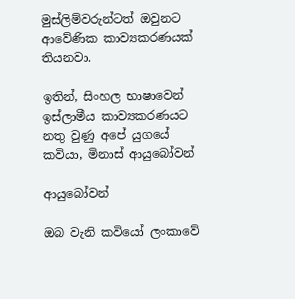මුස්ලිම්වරුන්ටත් ඔවුනට ආවේණික කාව්‍යකරණයක් තියනවා.

ඉතින්, සිංහල භාෂාවෙන් ඉස්ලාමීය කාව්‍යකරණයට නතු වුණු අපේ යුගයේ කවියා, මිනාස් ආයුබෝවන්

ආයුබෝවන්

ඔබ වැනි කවියෝ ලංකාවේ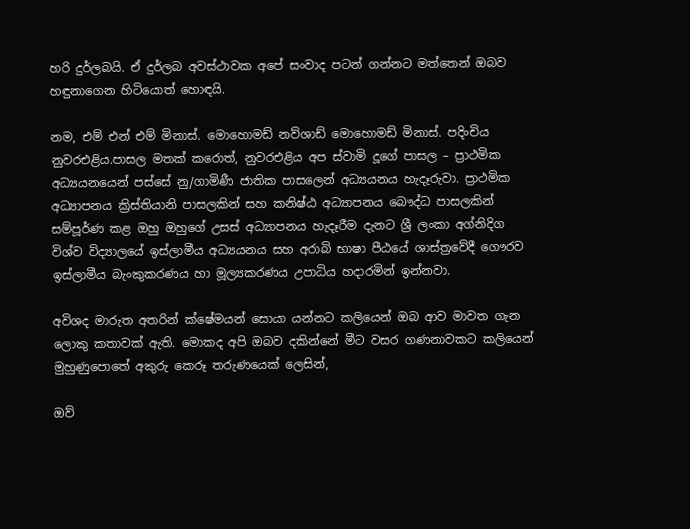හරි දුර්ලබයි. ඒ දුර්ලබ අවස්ථාවක අපේ සංවාද පටන් ගන්නට මත්තෙන් ඔබව හඳුනාගෙන හිටියොත් හොඳයි.

නම, එම් එන් එම් මිනාස්. මොහොමඩ් නව්ශාඩ් මොහොමඩ් මිනාස්. පදිංචිය නුවරඑළිය.පාසල මතක් කරොත්, නුවරඑළිය අප ස්වාමි දූගේ පාසල – ප්‍රාථමික අධ්‍යයනයෙන් පස්සේ නු/ගාමිණී ජාතික පාසලෙන් අධ්‍යයනය හැදෑරුවා. ප්‍රාථමික අධ්‍යාපනය ක්‍රිස්තියානි පාසලකින් සහ කනිෂ්ඨ අධ්‍යාපනය බෞද්ධ පාසලකින් සම්පූර්ණ කළ ඔහු ඔහුගේ උසස් අධ්‍යාපනය හැදෑරීම දැනට ශ්‍රී ලංකා අග්නිදිග විශ්ව විද්‍යාලයේ ඉස්ලාමීය අධ්‍යයනය සහ අරාබි භාෂා පීඨයේ ශාස්ත්‍රවේදී ගෞරව ඉස්ලාමීය බැංකුකරණය හා මූල්‍යකරණය උපාධිය හදාරමින් ඉන්නවා.

අවිශද මාරුත අතරින් ක්ෂේමයන් සොයා යන්නට කලියෙන් ඔබ ආව මාවත ගැන ලොකු කතාවක් ඇති. මොකද අපි ඔබව දකින්නේ මීට වසර ගණනාවකට කලියෙන් මුහුණුපොතේ අකුරු කෙරූ තරුණයෙක් ලෙසින්,

ඔව්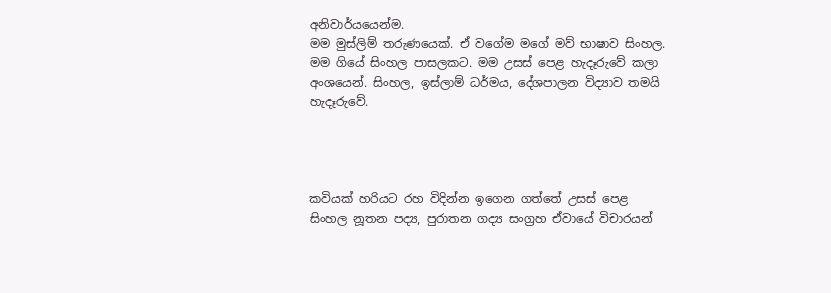අනිවාර්යයෙන්ම.
මම මුස්ලිම් තරුණයෙක්. ඒ වගේම මගේ මව් භාෂාව සිංහල. මම ගියේ සිංහල පාසලකට. මම උසස් පෙළ හැදෑරුවේ කලා අංශයෙන්. සිංහල, ඉස්ලාම් ධර්මය, දේශපාලන විද්‍යාව තමයි හැදෑරුවේ.




කවියක් හරියට රහ විදින්න ඉගෙන ගත්තේ උසස් පෙළ සිංහල නූතන පද්‍ය, පුරාතන ගද්‍ය සංග්‍රහ ඒවායේ විචාරයන්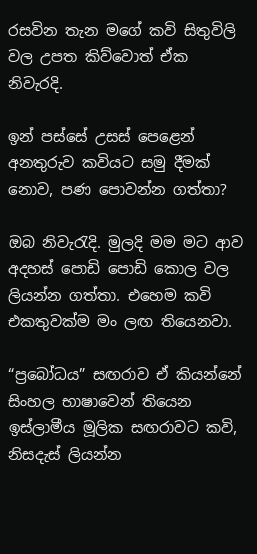රසවින තැන මගේ කවි සිතුවිලි වල උපත කිව්වොත් ඒක නිවැරදි.

ඉන් පස්සේ උසස් පෙළෙන් අනතුරුව කවියට සමු දීමක් නොව, පණ පොවන්න ගත්තා?

ඔබ නිවැරැදි. මුලදි මම මට ආව අදහස් පොඩි පොඩි කොල වල ලියන්න ගත්තා. එහෙම කවි එකතුවක්ම මං ලඟ තියෙනවා.

“ප්‍රබෝධය” සඟරාව ඒ කියන්නේ සිංහල භාෂාවෙන් තියෙන ඉස්ලාමීය මූලික සඟරාවට කවි, නිසදැස් ලියන්න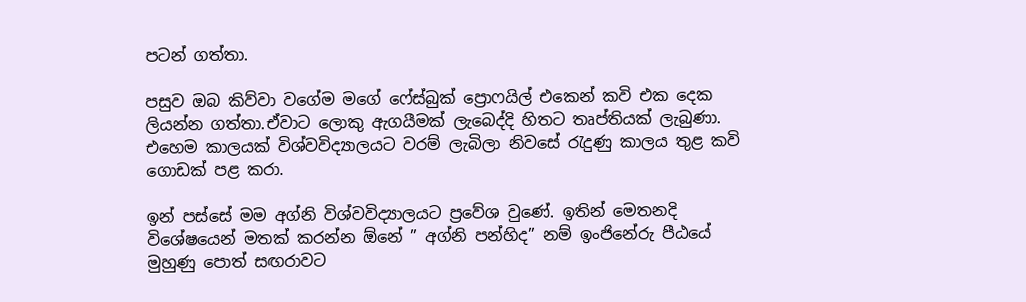පටන් ගත්තා.

පසුව ඔබ කිව්වා වගේම මගේ ෆේස්බුක් ප්‍රොෆයිල් එකෙන් කවි එක දෙක ලියන්න ගත්තා.ඒවාට ලොකු ඇගයීමක් ලැබෙද්දි හිතට තෘප්තියක් ලැබුණා. එහෙම කාලයක් විශ්වවිද්‍යාලයට වරම් ලැබිලා නිවසේ රැදුණු කාලය තුළ කවි ගොඩක් පළ කරා.

ඉන් පස්සේ මම අග්නි විශ්වවිද්‍යාලයට ප්‍රවේශ වුණේ. ඉතින් මෙතනදි විශේෂයෙන් මතක් කරන්න ඕනේ ” අග්නි පන්හිද” නම් ඉංජිනේරු පීඨයේ මුහුණු පොත් සඟරාවට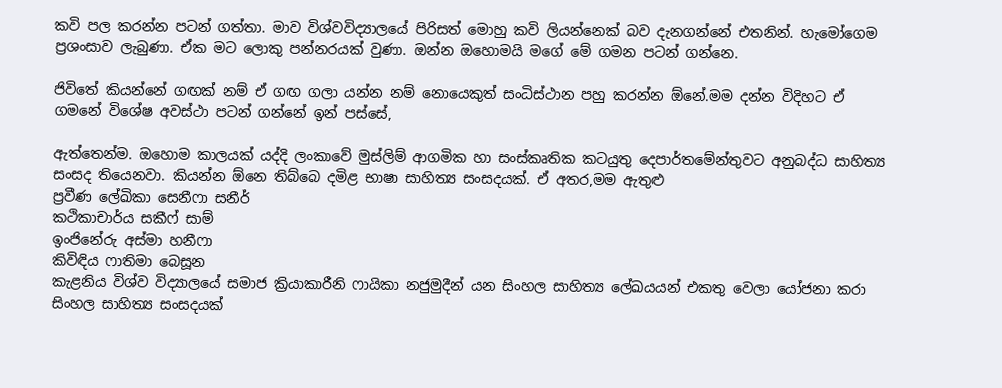කවි පල කරන්න පටන් ගත්තා. මාව විශ්වවිද්‍යාලයේ පිරිසත් මොහු කවි ලියන්නෙක් බව දැනගන්නේ එතනින්. හැමෝගෙම ප්‍රශංසාව ලැබුණා. ඒක මට ලොකු පන්නරයක් වුණා. ඔන්න ඔහොමයි මගේ මේ ගමන පටන් ගන්නෙ.

ජිවිතේ කියන්නේ ගඟක් නම් ඒ ගඟ ගලා යන්න නම් නොයෙකුත් සංධිස්ථාන පහු කරන්න ඕනේ.මම දන්න විදිහට ඒ ගමනේ විශේෂ අවස්ථා පටන් ගන්නේ ඉන් පස්සේ,

ඇත්තෙන්ම. ඔහොම කාලයක් යද්දි ලංකාවේ මුස්ලිම් ආගමික හා සංස්කෘතික කටයුතු දෙපාර්තමේන්තුවට අනුබද්ධ සාහිත්‍ය සංසද තියෙනවා. කියන්න ඕනෙ තිබ්බෙ දමිළ භාෂා සාහිත්‍ය සංසදයක්. ඒ අතර,මම ඇතුළු
ප්‍රවීණ ලේඛිකා සෙනීෆා සනීර්
කථිකාචාර්ය සකීෆ් සාම්
ඉංජිනේරු අස්මා හනීෆා
කිවිඳිය ෆාතිමා බෙසූන
කැළනිය විශ්ව විද්‍යාලයේ සමාජ ක්‍රියාකාරීනි ෆායිකා නජුමුදීන් යන සිංහල සාහිත්‍ය ලේඛයයන් එකතු වෙලා යෝජනා කරා සිංහල සාහිත්‍ය සංසදයක්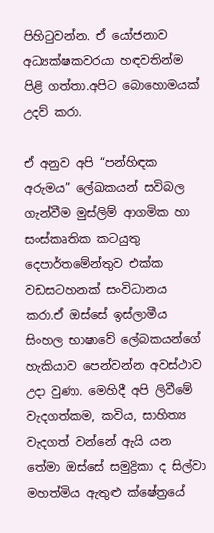පිහිටුවන්න. ඒ යෝජනාව අධ්‍යක්ෂකවරයා හඳවතින්ම පිළි ගත්තා.අපිට බොහොමයක් උදව් කරා.

ඒ අනුව අපි “පන්හිඳක අරුමය” ලේඛකයන් සවිබල ගැන්වීම මුස්ලිම් ආගමික හා සංස්කෘතික කටයුතු දෙපාර්තමේන්තුව එක්ක වඩසටහනක් සංවිධානය කරා.ඒ ඔස්සේ ඉස්ලාමීය සිංහල භාෂාවේ ලේබකයන්ගේ හැකියාව පෙන්වන්න අවස්ථාව උදා වුණා. මෙහිදී අපි ලිවීමේ වැදගත්කම, කවිය, සාහිත්‍ය වැදගත් වන්නේ ඇයි යන තේමා ඔස්සේ සමුද්‍රිකා ද සිල්වා මහත්මිය ඇතුළු ක්ෂේත්‍රයේ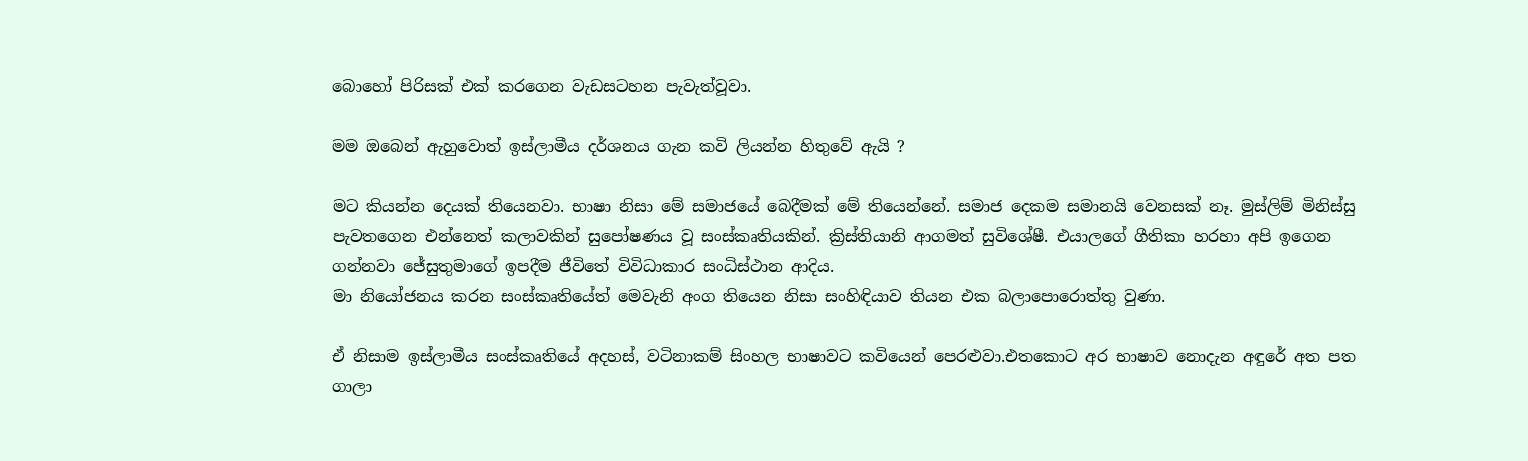බොහෝ පිරිසක් එක් කරගෙන වැඩසටහන පැවැත්වූවා.

මම ඔබෙන් ඇහුවොත් ඉස්ලාමීය දර්ශනය ගැන කවි ලියන්න හිතුවේ ඇයි ?

මට කියන්න දෙයක් තියෙනවා. භාෂා නිසා මේ සමාජයේ බෙදීමක් මේ තියෙන්නේ. සමාජ දෙකම සමානයි වෙනසක් නෑ. මුස්ලිම් මිනිස්සු පැවතගෙන එන්නෙත් කලාවකින් සුපෝෂණය වූ සංස්කෘතියකින්. ක්‍රිස්තියානි ආගමත් සුවිශේෂී. එයාලගේ ගීතිකා හරහා අපි ඉගෙන ගන්නවා ජේසුතුමාගේ ඉපදීම ජීවිතේ විවිධාකාර සංධිස්ථාන ආදිය.
මා නියෝජනය කරන සංස්කෘතියේත් මෙවැනි අංග තියෙන නිසා සංහිඳියාව තියන එක බලාපොරොත්තු වුණා.

ඒ නිසාම ඉස්ලාමීය සංස්කෘතියේ අදහස්, වටිනාකම් සිංහල භාෂාවට කවියෙන් පෙරළුවා.එතකොට අර භාෂාව නොදැන අඳුරේ අත පත ගාලා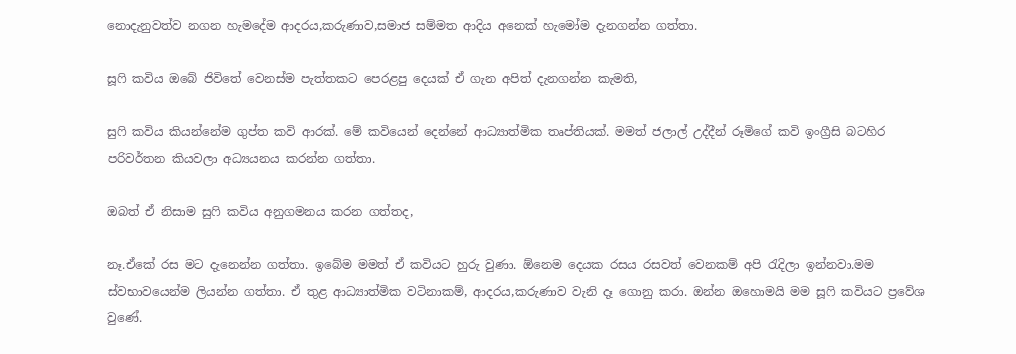නොදැනුවත්ව නගන හැමදේම ආදරය,කරුණාව,සමාජ සම්මත ආදිය අනෙක් හැමෝම දැනගන්න ගත්තා.

සූෆි කවිය ඔබේ ජිවිතේ වෙනස්ම පැත්තකට පෙරළපු දෙයක් ඒ ගැන අපිත් දැනගන්න කැමති,

සුෆි කවිය කියන්නේම ගුප්ත කවි ආරක්. මේ කවියෙන් දෙන්නේ ආධ්‍යාත්මික තෘප්තියක්. මමත් ජලාල් උද්දීන් රූමිගේ කවි ඉංග්‍රීසි බටහිර පරිවර්තන කියවලා අධ්‍යයනය කරන්න ගත්තා.

ඔබත් ඒ නිසාම සුෆි කවිය අනුගමනය කරන ගත්තද,

නෑ.ඒකේ රස මට දැනෙන්න ගත්තා. ඉබේම මමත් ඒ කවියට හුරු වුණා. ඕනෙම දෙයක රසය රසවත් වෙනකම් අපි රැදිලා ඉන්නවා.මම ස්වභාවයෙන්ම ලියන්න ගත්තා. ඒ තුළ ආධ්‍යාත්මික වටිනාකම්, ආදරය,කරුණාව වැනි දෑ ගොනු කරා. ඔන්න ඔහොමයි මම සූෆි කවියට ප්‍රවේශ වුණේ.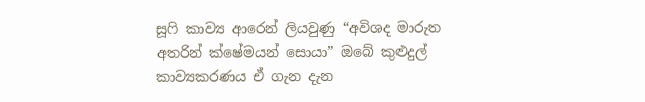සූෆි කාව්‍ය ආරෙන් ලියවුණු “අවිශද මාරුත අතරින් ක්ෂේමයන් සොයා” ඔබේ කුළුදුල් කාව්‍යකරණය ඒ ගැන දැන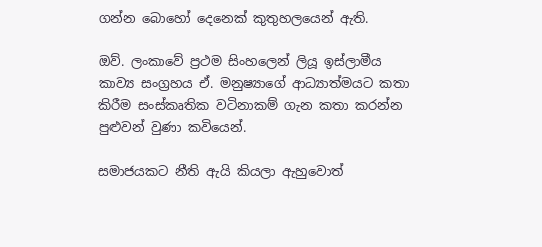ගන්න බොහෝ දෙනෙක් කුතුහලයෙන් ඇති.

ඔව්. ලංකාවේ ප්‍රථම සිංහලෙන් ලියූ ඉස්ලාමීය කාව්‍ය සංග්‍රහය ඒ. මනුෂ්‍යාගේ ආධ්‍යාත්මයට කතා කිරීම සංස්කෘතික වටිනාකම් ගැන කතා කරන්න පුළුවන් වුණා කවියෙන්.

සමාජයකට නීති ඇයි කියලා ඇහුවොත්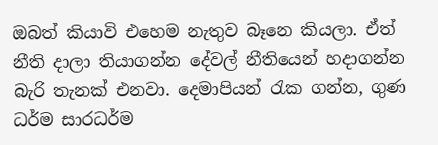ඔබත් කියාවි එහෙම නැතුව බෑනෙ කියලා. ඒත් නීති දාලා තියාගන්න දේවල් නීතියෙන් හදාගන්න බැරි තැනක් එනවා. දෙමාපියන් රැක ගන්න, ගුණ ධර්ම සාරධර්ම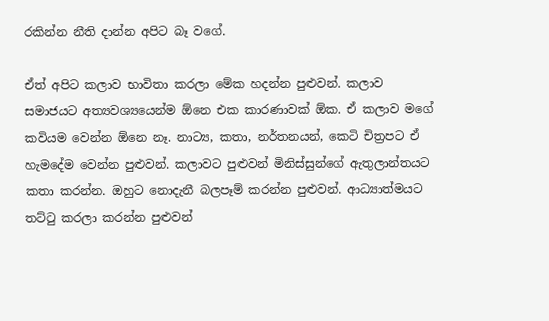රකින්න නීති දාන්න අපිට බෑ වගේ.

ඒත් අපිට කලාව භාවිතා කරලා මේක හදන්න පුළුවන්. කලාව සමාජයට අත්‍යවශ්‍යයෙන්ම ඕනෙ එක කාරණාවක් ඕක. ඒ කලාව මගේ කවියම වෙන්න ඕනෙ නෑ. නාට්‍ය, කතා, න‍ර්තනයන්, කෙටි චිත්‍රපට ඒ හැමදේම වෙන්න පුළුවන්. කලාවට පුළුවන් මිනිස්සුන්ගේ ඇතුලාන්තයට කතා කරන්න. ඔහුට නොදැනී බලපෑම් කරන්න පුළුවන්. ආධ්‍යාත්මයට තට්ටු කරලා කරන්න පුළුවන්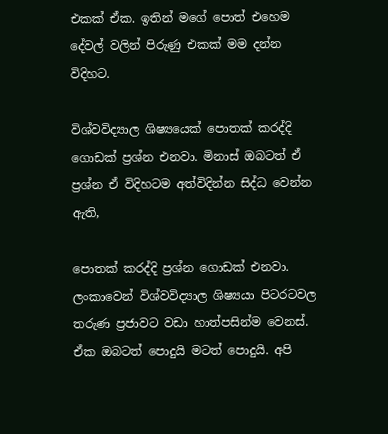එකක් ඒක. ඉතින් මගේ පොත් එහෙම දේවල් වලින් පිරුණු එකක් මම දන්න විදිහට.

විශ්වවිද්‍යාල ශිෂ්‍යයෙක් පොතක් කරද්දි ගොඩක් ප්‍රශ්න එනවා. මිනාස් ඔබටත් ඒ ප්‍රශ්න ඒ විදිහටම අත්විදින්න සිද්ධ වෙන්න ඇති,

පොතක් කරද්දි ප්‍රශ්න ගොඩක් එනවා. ලංකාවෙන් විශ්වවිද්‍යාල ශිෂ්‍යයා පිටරටවල තරුණ ප්‍රජාවට වඩා හාත්පසින්ම වෙනස්. ඒක ඔබටත් පොදුයි මටත් පොදුයි. අපි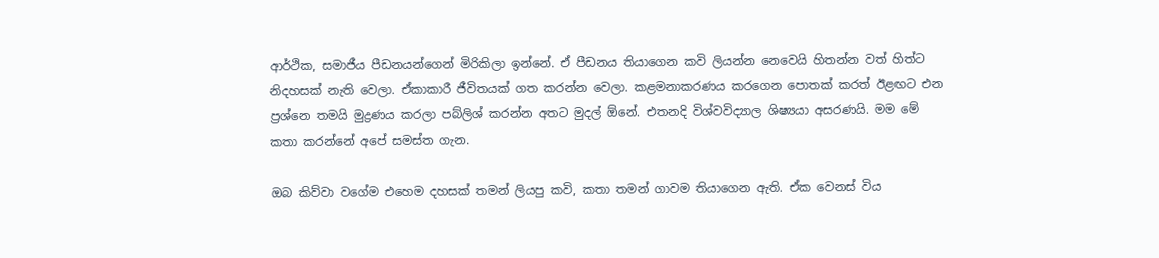ආර්ථික, සමාජීය පීඩනයන්ගෙන් මිරිකිලා ඉන්නේ. ඒ පීඩනය තියාගෙන කවි ලියන්න නෙවෙයි හිතන්න වත් හිත්ට නිදහසක් නැති වෙලා. ඒකාකාරී ජීවිතයක් ගත කරන්න වෙලා. කළමනාකරණය කරගෙන පොතක් කරත් ඊළඟට එන ප්‍රශ්නෙ තමයි මුද්‍රණය කරලා පබ්ලිශ් කරන්න අතට මුදල් ඕනේ. එතනදි විශ්වවිද්‍යාල ශිෂ්‍යයා අසරණයි. මම මේ කතා කරන්නේ අපේ සමස්ත ගැන.

ඔබ කිව්වා වගේම එහෙම දහසක් තමන් ලියපු කවි, කතා තමන් ගාවම තියාගෙන ඇති. ඒක වෙනස් විය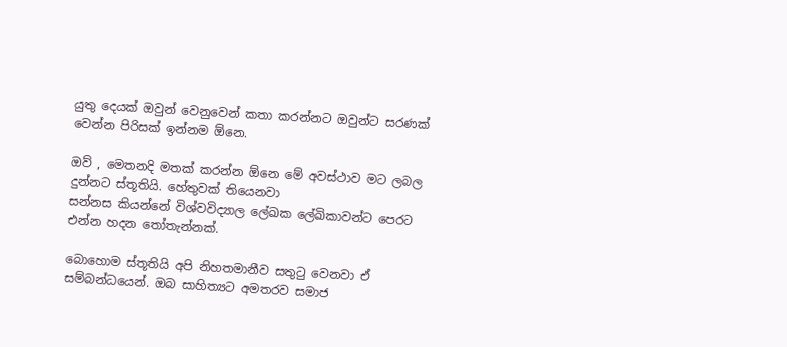යුතු දෙයක් ඔවුන් වෙනුවෙන් කතා කරන්නට ඔවුන්ට සරණක් වෙන්න පිරිසක් ඉන්නම ඕනෙ.

ඔව් , මෙතනදි මතක් කරන්න ඕනෙ මේ අවස්ථාව මට ලබල දුන්නට ස්තූතියි. හේතුවක් තියෙනවා
සන්නස කියන්නේ විශ්වවිද්‍යාල ලේඛක ලේඛිකාවන්ට පෙරට එන්න හදන තෝතැන්නක්.

බොහොම ස්තූතියි අපි නිහතමානීව සතුටු වෙනවා ඒ සම්බන්ධයෙන්. ඔබ සාහිත්‍යට අමතරව සමාජ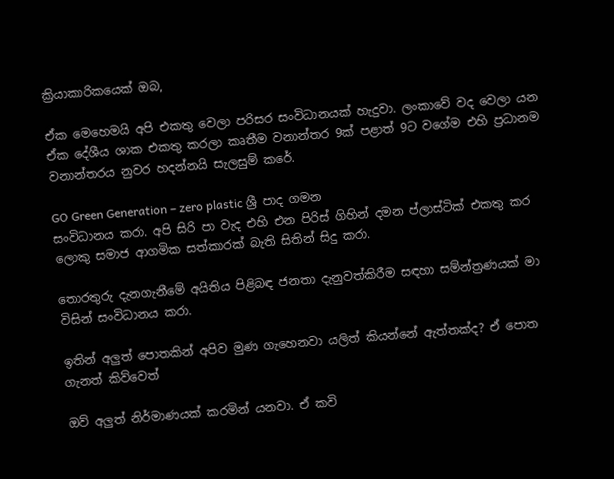ක්‍රියාකාරිකයෙක් ඔබ,

ඒක මෙහෙමයි අපි එකතු වෙලා පරිසර සංවිධානයක් හැදුවා. ලංකාවේ වද වෙලා යන ඒක දේශීය ශාක එකතු කරලා කෘතීම වනාන්තර 9ක් පළාත් 9ට වගේම එහි ප්‍රධානම වනාන්තරය නුවර හදන්නයි සැලසුම් කරේ.

GO Green Generation – zero plastic ශ්‍රී පාද ගමන
සංවිධානය කරා. අපි සිරි පා වැද එහි එන පිරිස් ගිහින් දමන ප්ලාස්ටික් එකතු කර ලොකු සමාජ ආගමික සත්කාරක් බැති සිතින් සිදු කරා.

තොරතුරු දැනගැනීමේ අයිතිය පිළිබඳ ජනතා දැනුවත්කිරීම සඳහා සම්න්ත්‍රණයක් මා විසින් සංවිධානය කරා.

ඉතින් අලුත් පොතකින් අපිව මුණ ගැහෙනවා යලිත් කියන්නේ ඇත්තක්ද? ඒ පොත ගැනත් කිව්වෙත්

ඔව් අලුත් නිර්මාණයක් කරමින් යනවා. ඒ කවි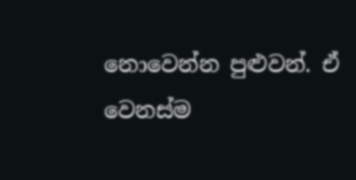නොවෙන්න පුළුවන්. ඒ වෙනස්ම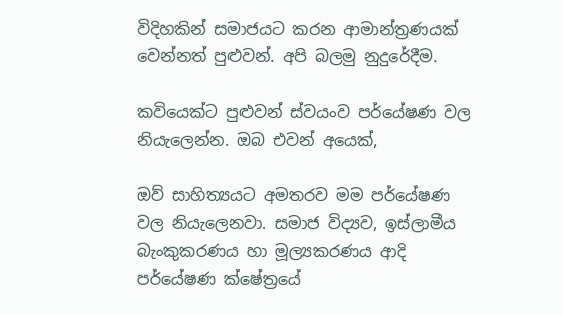විදිහකින් සමාජයට කරන ආමාන්ත්‍රණයක් වෙන්නත් පුළුවන්. අපි බලමු නුදුරේදීම.

කවියෙක්ට පුළුවන් ස්වයංව පර්යේෂණ වල නියැලෙන්න. ඔබ එවන් අයෙක්,

ඔව් සාහිත්‍යයට අමතරව මම පර්යේෂණ වල නියැලෙනවා. සමාජ විද්‍යව, ඉස්ලාමීය බැංකුකරණය හා මූල්‍යකරණය ආදි පර්යේෂණ ක්ෂේත්‍රයේ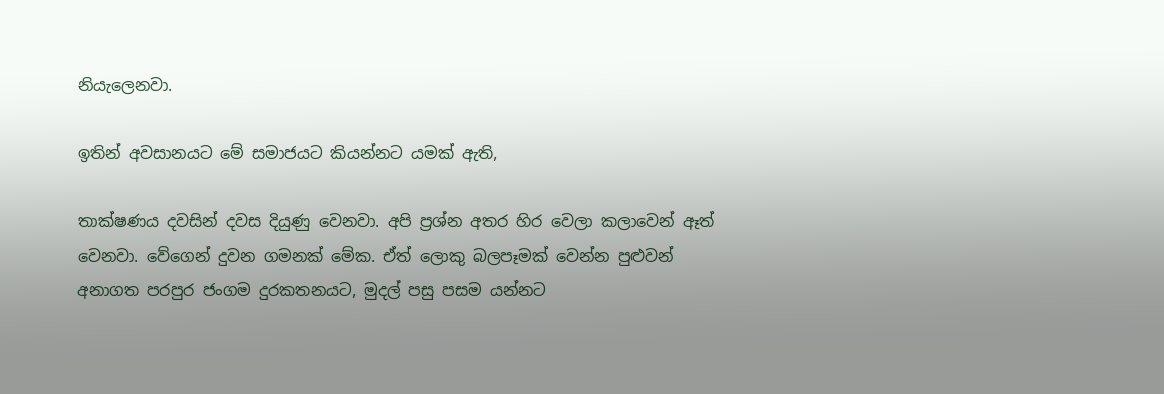නියැලෙනවා.

ඉතින් අවසානයට මේ සමාජයට කියන්නට යමක් ඇති,

තාක්ෂණය දවසින් දවස දියුණු වෙනවා. අපි ප්‍රශ්න අතර හිර වෙලා කලාවෙන් ඈත් වෙනවා. වේගෙන් දුවන ගමනක් මේක. ඒත් ලොකු බලපෑමක් වෙන්න පුළුවන් අනාගත පරපුර ජංගම දුරකතනයට, මුදල් පසු පසම යන්නට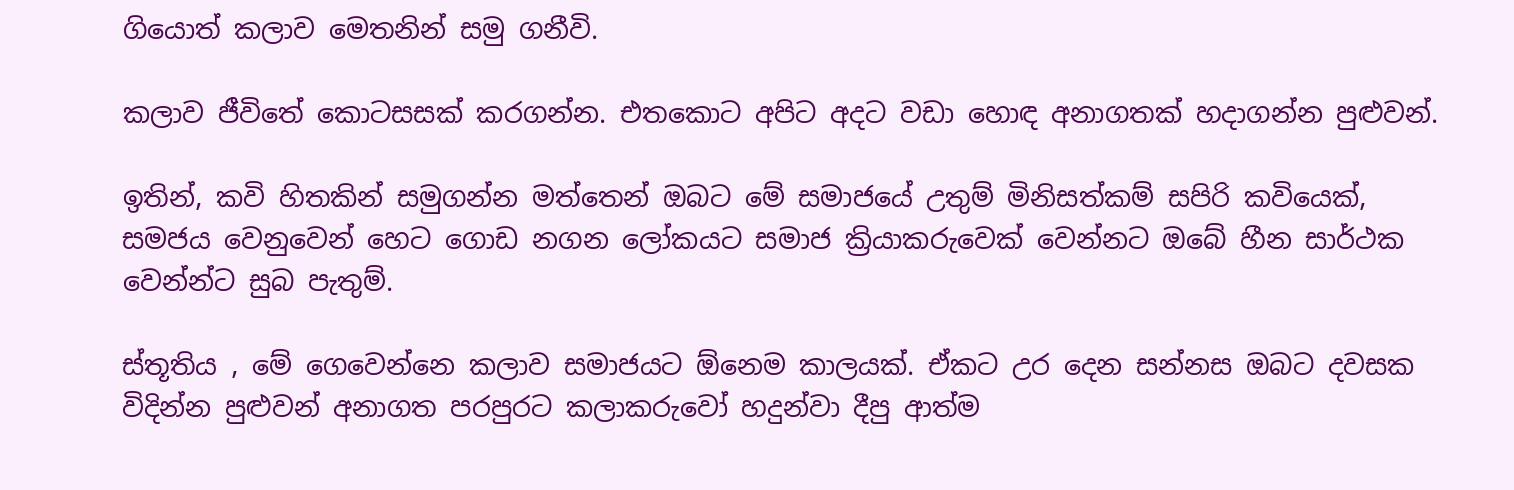ගියොත් කලාව මෙතනින් සමු ගනීවි.

කලාව ජීවිතේ කොටසසක් කරගන්න. එතකොට අපිට අදට වඩා හොඳ අනාගතක් හදාගන්න පුළුවන්.

ඉතින්, කවි හිතකින් සමුගන්න මත්තෙන් ඔබට මේ සමාජයේ උතුම් මිනිසත්කම් සපිරි කවියෙක්, සමජය වෙනුවෙන් හෙට ගොඩ නගන ලෝකයට සමාජ ක්‍රියාකරුවෙක් වෙන්නට ඔබේ හීන සාර්ථක වෙන්න්ට සුබ පැතුම්.

ස්තූතිය , මේ ගෙවෙන්නෙ කලාව සමාජයට ඕනෙම කාලයක්. ඒකට උර දෙන සන්නස ඔබට දවසක විදින්න පුළුවන් අනාගත පරපුරට කලාකරුවෝ හදුන්වා දීපු ආත්ම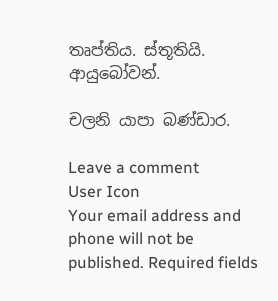තෘප්තිය. ස්තූතියි. ආයුබෝවන්.

චලනි යාපා බණ්ඩාර.

Leave a comment
User Icon
Your email address and phone will not be published. Required fields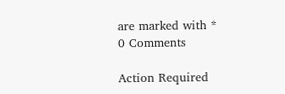are marked with *
0 Comments

Action Required